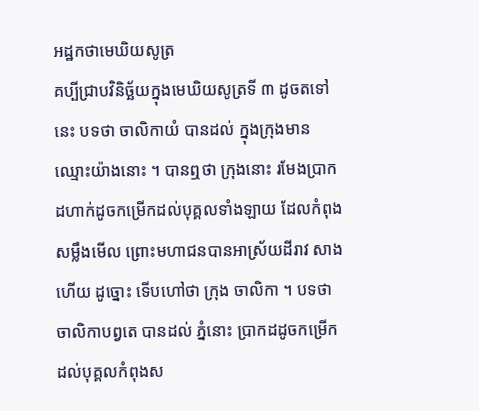អដ្ឋកថាមេឃិយសូត្រ
គប្បីជ្រាបវិនិច្ឆ័យក្នុងមេឃិយសូត្រទី ៣ ដូចតទៅនេះ បទថា ចាលិកាយំ បានដល់ ក្នុងក្រុងមានឈ្មោះយ៉ាងនោះ ។ បានឮថា ក្រុងនោះ រមែងប្រាកដហាក់ដូចកម្រើកដល់បុគ្គលទាំងឡាយ ដែលកំពុងសម្លឹងមើល ព្រោះមហាជនបានអាស្រ័យដីរាវ សាងហើយ ដូច្នោះ ទើបហៅថា ក្រុង ចាលិកា ។ បទថា ចាលិកាបព្វតេ បានដល់ ភ្នំនោះ ប្រាកដដូចកម្រើក ដល់បុគ្គលកំពុងស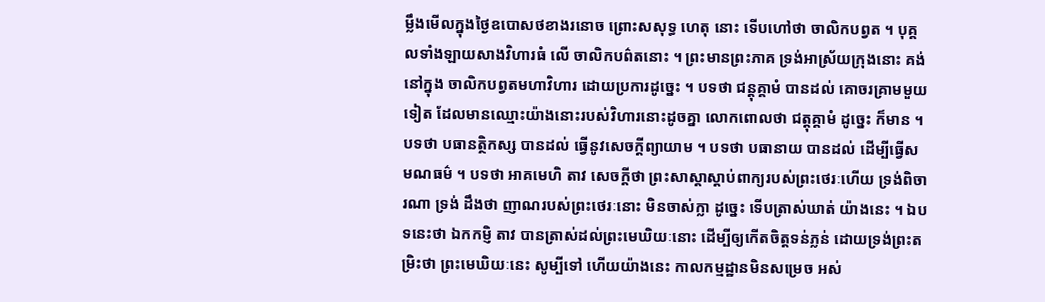ម្លឹងមើលក្នុងថ្ងៃឧបោសថខាងរនោច ព្រោះសសុទ្ធ ហេតុ នោះ ទើបហៅថា ចាលិកបព្វត ។ បុគ្គលទាំងឡាយសាងវិហារធំ លើ ចាលិកបព៌តនោះ ។ ព្រះមានព្រះភាគ ទ្រង់អាស្រ័យក្រុងនោះ គង់នៅក្នុង ចាលិកបព្វតមហាវិហារ ដោយប្រការដូច្នេះ ។ បទថា ជន្តុគ្គាមំ បានដល់ គោចរគ្រាមមួយទៀត ដែលមានឈ្មោះយ៉ាងនោះរបស់វិហារនោះដូចគ្នា លោកពោលថា ជត្តុគ្គាមំ ដូច្នេះ ក៏មាន ។ បទថា បធានត្ថិកស្ស បានដល់ ធ្វើនូវសេចក្តីព្យាយាម ។ បទថា បធានាយ បានដល់ ដើម្បីធ្វើសមណធម៌ ។ បទថា អាគមេហិ តាវ សេចក្តីថា ព្រះសាស្តាស្តាប់ពាក្យរបស់ព្រះថេរៈហើយ ទ្រង់ពិចារណា ទ្រង់ ដឹងថា ញាណរបស់ព្រះថេរៈនោះ មិនចាស់ក្លា ដូច្នេះ ទើបត្រាស់ឃាត់ យ៉ាងនេះ ។ ឯបទនេះថា ឯកកម្ញិ តាវ បានត្រាស់ដល់ព្រះមេឃិយៈនោះ ដើម្បីឲ្យកើតចិត្តទន់ភ្លន់ ដោយទ្រង់ព្រះតម្រិះថា ព្រះមេឃិយៈនេះ សូម្បីទៅ ហើយយ៉ាងនេះ កាលកម្មដ្ឋានមិនសម្រេច អស់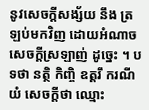នូវសេចក្តីសង្ស័យ នឹង ត្រឡប់មកវិញ ដោយអំណាចសេចក្តីស្រឡាញ់ ដូច្នេះ ។ បទថា នត្ថិ កិញ្ចិ ឧត្តរឹ ករណីយំ សេចក្តីថា ឈ្មោះ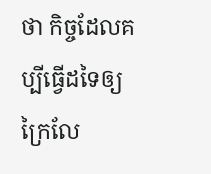ថា កិច្ចដែលគប្បីធ្វើដទៃឲ្យ ក្រៃលែ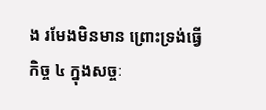ង រមែងមិនមាន ព្រោះទ្រង់ធ្វើកិច្ច ៤ ក្នុងសច្ចៈ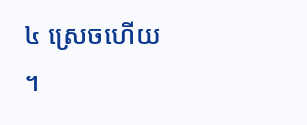៤ ស្រេចហើយ ។